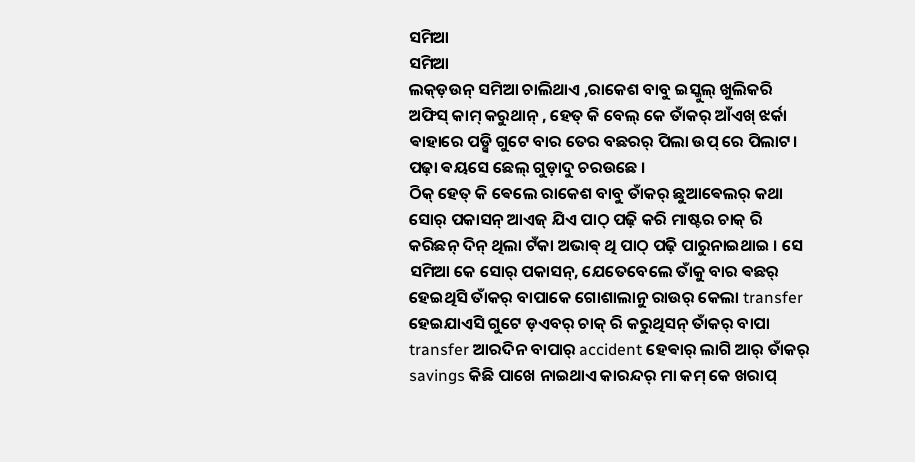ସମିଆ
ସମିଆ
ଲକ୍ଡ଼ଉନ୍ ସମିଆ ଚାଲିଥାଏ ,ରାକେଶ ବାବୁ ଇସ୍କୁଲ୍ ଖୁଲିକରି ଅଫିସ୍ କାମ୍ କରୁଥାନ୍ , ହେତ୍ କି ବେଲ୍ କେ ତାଁକର୍ ଆଁଏଖ୍ ଝର୍କା ଵାହାରେ ପଡ଼୍ସି ଗୁଟେ ବାର ତେର ବଛରର୍ ପିଲା ଉପ୍ ରେ ପିଲାଟ। ପଢ଼ା ଵୟସେ ଛେଲ୍ ଗୁଡ଼ାଦୁ ଚରଉଛେ ।
ଠିକ୍ ହେତ୍ କି ଵେଲେ ରାକେଶ ବାବୁ ତାଁକର୍ ଛୁଆଵେଲର୍ କଥା ସୋର୍ ପକାସନ୍ ଆଏଜ୍ ଯିଏ ପାଠ୍ ପଢ଼ି କରି ମାଷ୍ଟର ଚାକ୍ ରି କରିଛନ୍ ଦିନ୍ ଥିଲା ଟଁକା ଅଭାଵ୍ ଥି ପାଠ୍ ପଢ଼ି ପାରୁନାଇଥାଇ । ସେ ସମିଆ କେ ସୋର୍ ପକାସନ୍, ଯେତେବେଲେ ତାଁକୁ ବାର ଵଛର୍ ହେଇଥିସି ତାଁକର୍ ବାପାକେ ଗୋଶାଲାନୁ ରାଉର୍ କେଲା transfer ହେଇଯାଏସି ଗୁଟେ ଡ଼ଏବର୍ ଚାକ୍ ରି କରୁଥିସନ୍ ତାଁକର୍ ବାପା transfer ଆରଦିନ ବାପାର୍ accident ହେଵାର୍ ଲାଗି ଆର୍ ତାଁକର୍ savings କିଛି ପାଖେ ନାଇଥାଏ କାରନ୍ଦର୍ ମା କମ୍ କେ ଖରାପ୍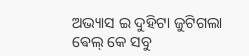ଅଭ୍ୟାସ ଇ ଦୁହିଟା ଜୁଟିଗଲା ଵେଲ୍ କେ ସବୁ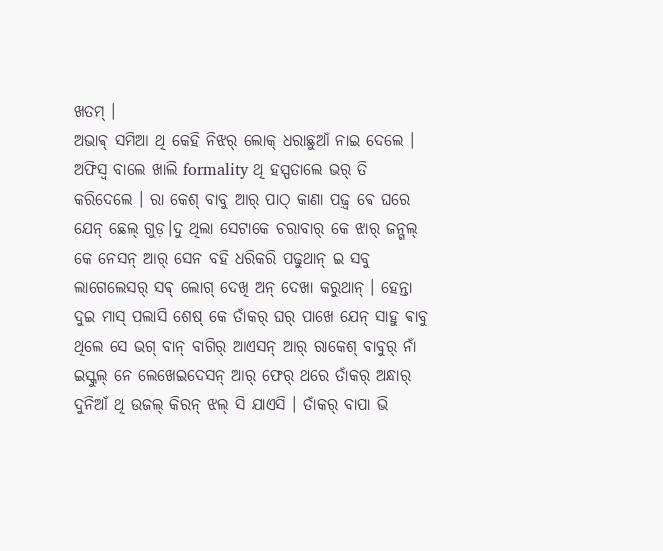ଖତମ୍ ।
ଅଭାଵ୍ ସମିଆ ଥି କେହି ନିଝର୍ ଲୋକ୍ ଧରାଛୁଆଁ ନାଇ ଦେଲେ । ଅଫିସ୍ବ ବାଲେ ଖାଲି formality ଥି ହସ୍ପତାଲେ ଭର୍ ତି କରିଦେଲେ । ରା କେଶ୍ ବାବୁ ଆର୍ ପାଠ୍ କାଣା ପଢ଼୍ବ ଵେ ଘରେ ଯେନ୍ ଛେଲ୍ ଗୁଡ଼।ଦୁ ଥିଲା ସେଟାକେ ଚରାବାର୍ କେ ଝାର୍ ଜନ୍ଗଲ୍ କେ ନେସନ୍ ଆର୍ ସେନ ବହି ଧରିକରି ପଢୁଥାନ୍ ଇ ସବୁ ଲାଗେଲେସର୍ ସଵ୍ ଲୋଗ୍ ଦେଖି ଅନ୍ ଦେଖା କରୁଥାନ୍ । ହେନ୍ତା ଦୁଇ ମାସ୍ ପଲାସି ଶେଷ୍ କେ ତାଁକର୍ ଘର୍ ପାଖେ ଯେନ୍ ସାହୁ ଵାବୁ ଥିଲେ ସେ ଭଗ୍ ବାନ୍ ବାଗିର୍ ଆଏସନ୍ ଆର୍ ରାକେଶ୍ ବାବୁର୍ ନାଁ ଇସ୍କୁଲ୍ ନେ ଲେଖେଇଦେସନ୍ ଆର୍ ଫେର୍ ଥରେ ତାଁକର୍ ଅନ୍ଧାର୍ ଦୁନିଆଁ ଥି ଉଜଲ୍ କିରନ୍ ଝଲ୍ ସି ଯାଏସି । ତାଁକର୍ ବାପା ଭି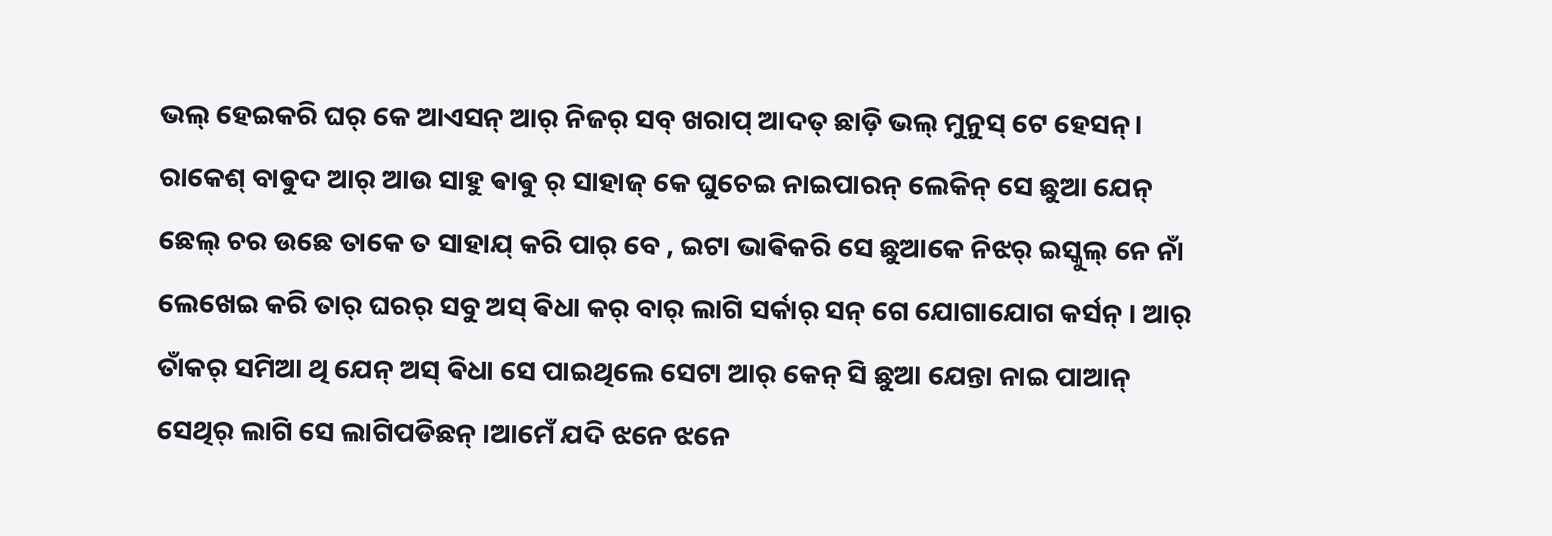ଭଲ୍ ହେଇକରି ଘର୍ କେ ଆଏସନ୍ ଆର୍ ନିଜର୍ ସବ୍ ଖରାପ୍ ଆଦତ୍ ଛାଡ଼ି ଭଲ୍ ମୁନୁସ୍ ଟେ ହେସନ୍। ରାକେଶ୍ ବାଵୁଦ ଆର୍ ଆଉ ସାହୁ ଵାଵୁ ର୍ ସାହାଜ୍ କେ ଘୁଚେଇ ନାଇପାରନ୍ ଲେକିନ୍ ସେ ଛୁଆ ଯେନ୍ ଛେଲ୍ ଚର ଉଛେ ତାକେ ତ ସାହାଯ୍ କରି ପାର୍ ବେ , ଇଟା ଭାଵିକରି ସେ ଛୁଆକେ ନିଝର୍ ଇସ୍କୁଲ୍ ନେ ନାଁ ଲେଖେଇ କରି ତାର୍ ଘରର୍ ସବୁ ଅସ୍ ଵିଧା କର୍ ବାର୍ ଲାଗି ସର୍କାର୍ ସନ୍ ଗେ ଯୋଗାଯୋଗ କର୍ସନ୍ । ଆର୍ ତାଁକର୍ ସମିଆ ଥି ଯେନ୍ ଅସ୍ ଵିଧା ସେ ପାଇଥିଲେ ସେଟା ଆର୍ କେନ୍ ସି ଛୁଆ ଯେନ୍ତା ନାଇ ପାଆନ୍ ସେଥିର୍ ଲାଗି ସେ ଲାଗିପଡିଛନ୍ ।ଆମେଁ ଯଦି ଝନେ ଝନେ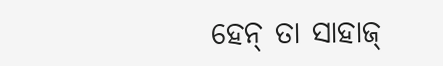ହେନ୍ ତା ସାହାଜ୍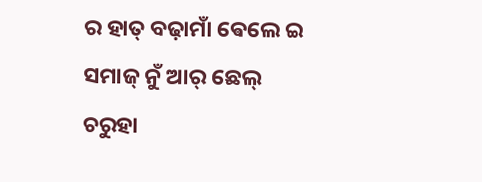ର ହାତ୍ ବଢ଼ାମାଁ ଵେଲେ ଇ ସମାଜ୍ ନୁଁ ଆର୍ ଛେଲ୍ ଚରୁହା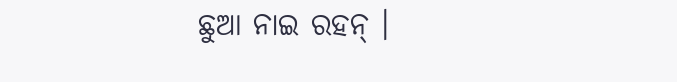ଛୁଆ ନାଇ ରହନ୍ ।